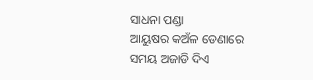ସାଧନା ପଣ୍ଡା
ଆୟୁଷର କଅଁଳ ଡେଣାରେ
ସମୟ ଅଜାଡି ଦିଏ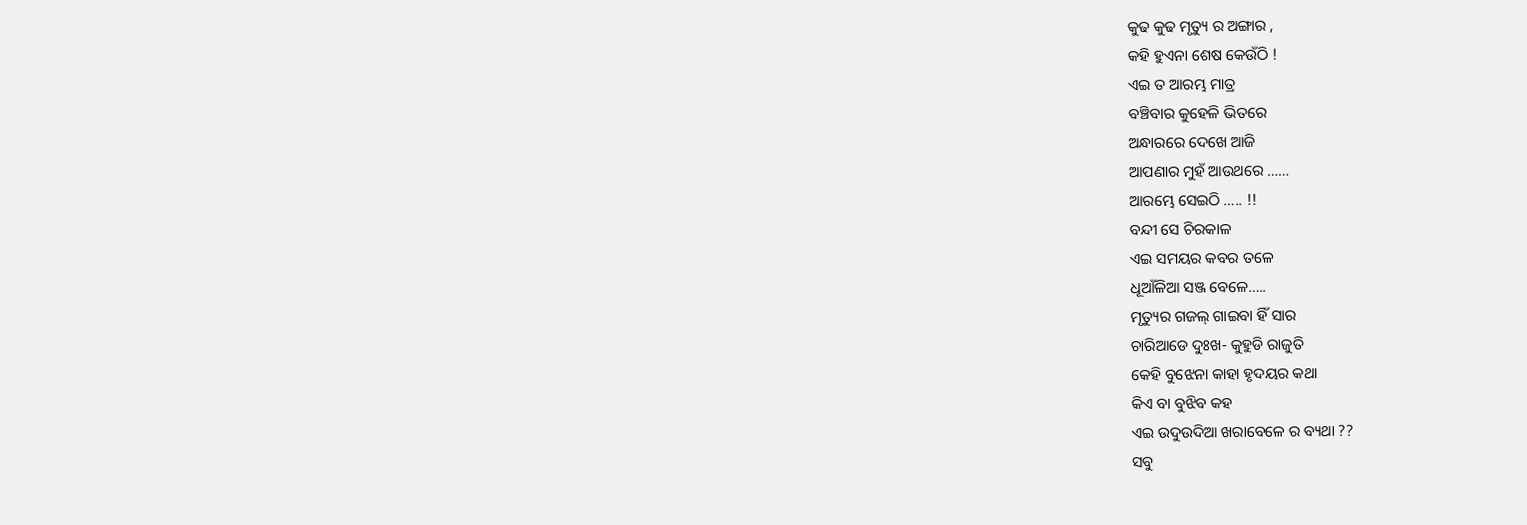କୁଢ କୁଢ ମୃତ୍ୟୁ ର ଅଙ୍ଗାର ,
କହି ହୁଏନା ଶେଷ କେଉଁଠି !
ଏଇ ତ ଆରମ୍ଭ ମାତ୍ର
ବଞ୍ଚିବାର କୁହେଳି ଭିତରେ
ଅନ୍ଧାରରେ ଦେଖେ ଆଜି
ଆପଣାର ମୁହଁ ଆଉଥରେ ……
ଆରମ୍ଭେ ସେଇଠି ….. !!
ବନ୍ଦୀ ସେ ଚିରକାଳ
ଏଇ ସମୟର କବର ତଳେ
ଧୂଆଁଳିଆ ସଞ୍ଜ ବେଳେ…..
ମୃତ୍ୟୁର ଗଜଲ୍ ଗାଇବା ହିଁ ସାର
ଚାରିଆଡେ ଦୁଃଖ- କୁହୁଡି ରାଜୁତି
କେହି ବୁଝେନା କାହା ହୃଦୟର କଥା
କିଏ ବା ବୁଝିବ କହ
ଏଇ ଉଦୁଉଦିଆ ଖରାବେଳେ ର ବ୍ୟଥା ??
ସବୁ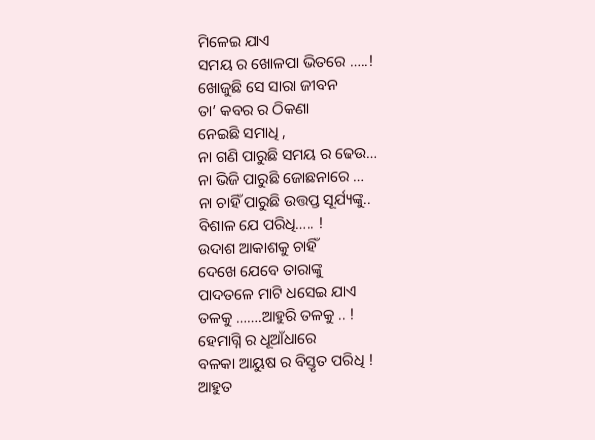ମିଳେଇ ଯାଏ
ସମୟ ର ଖୋଳପା ଭିତରେ …..!
ଖୋଜୁଛି ସେ ସାରା ଜୀବନ
ତା’ କବର ର ଠିକଣା
ନେଇଛି ସମାଧି ,
ନା ଗଣି ପାରୁଛି ସମୟ ର ଢେଉ…
ନା ଭିଜି ପାରୁଛି ଜୋଛନାରେ …
ନା ଚାହିଁ ପାରୁଛି ଉତ୍ତପ୍ତ ସୂର୍ଯ୍ୟଙ୍କୁ..
ବିଶାଳ ଯେ ପରିଧି….. !
ଉଦାଶ ଆକାଶକୁ ଚାହିଁ
ଦେଖେ ଯେବେ ତାରାଙ୍କୁ
ପାଦତଳେ ମାଟି ଧସେଇ ଯାଏ
ତଳକୁ …….ଆହୁରି ତଳକୁ .. !
ହେମାଗ୍ନି ର ଧୂଆଁଧାରେ
ବଳକା ଆୟୁଷ ର ବିସ୍ତୃତ ପରିଧି !
ଆହୁତ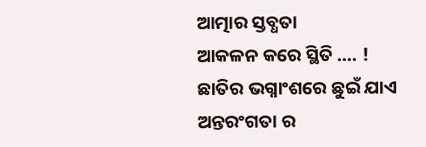ଆତ୍ମାର ସ୍ତବ୍ଧତା
ଆକଳନ କରେ ସ୍ଥିତି …. !
ଛାତିର ଭଗ୍ନାଂଶରେ ଛୁଇଁ ଯାଏ
ଅନ୍ତରଂଗତା ର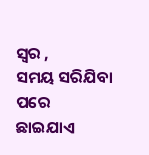ସ୍ୱର ,
ସମୟ ସରିଯିବା ପରେ
ଛାଇଯାଏ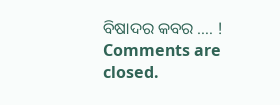ବିଷାଦର କବର …. !
Comments are closed.